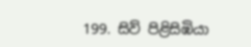199. සිව් පිළිසිඹියා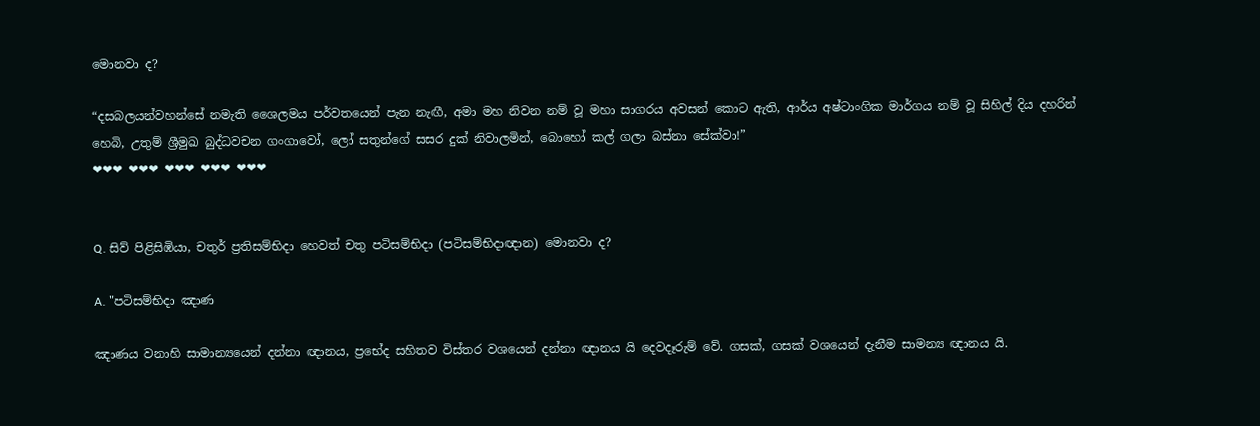මොනවා ද?

“දසබලයන්වහන්සේ නමැති ශෛලමය පර්වතයෙන් පැන නැඟී, අමා මහ නිවන නම් වූ මහා සාගරය අවසන් කොට ඇති, ආර්ය අෂ්ටාංගික මාර්ගය නම් වූ සිහිල් දිය දහරින් හෙබි, උතුම් ශ්‍රීමුඛ බුද්ධවචන ගංගාවෝ, ලෝ සතුන්ගේ සසර දුක් නිවාලමින්, බොහෝ කල් ගලා බස්නා සේක්වා!”
❤❤❤ ❤❤❤ ❤❤❤ ❤❤❤ ❤❤❤


Q. සිව් පිළිසිඹියා, චතුර් ප්‍රතිසම්භිදා හෙවත් චතු පටිසම්භිදා (පටිසම්භිදාඥාන) මොනවා ද?

A. "පටිසම්භිදා ඤාණ

ඤාණය වනාහි සාමාන්‍යයෙන් දන්නා ඥානය, ප්‍රභේද සහිතව විස්තර වශයෙන් දන්නා ඥානය යි දෙවදෑරුම් වේ. ගසක්, ගසක් වශයෙන් දැනීම සාමන්‍ය ඥානය යි.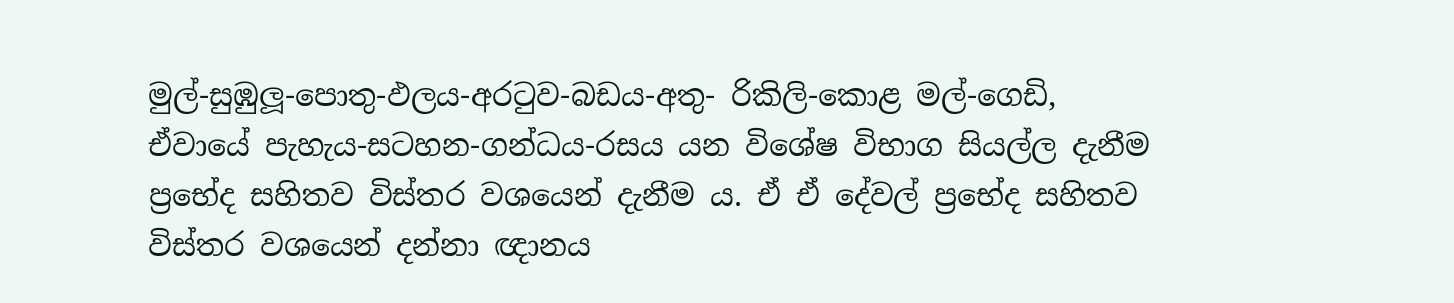මුල්-සුඹුලූ-පොතු-ඵලය-අරටුව-බඩය-අතු- රිකිලි-කොළ මල්-ගෙඩි, ඒවායේ පැහැය-සටහන-ගන්ධය-රසය යන විශේෂ විභාග සියල්ල දැනීම ප්‍රභේද සහිතව විස්තර වශයෙන් දැනීම ය. ඒ ඒ දේවල් ප්‍රභේද සහිතව විස්තර වශයෙන් දන්නා ඥානය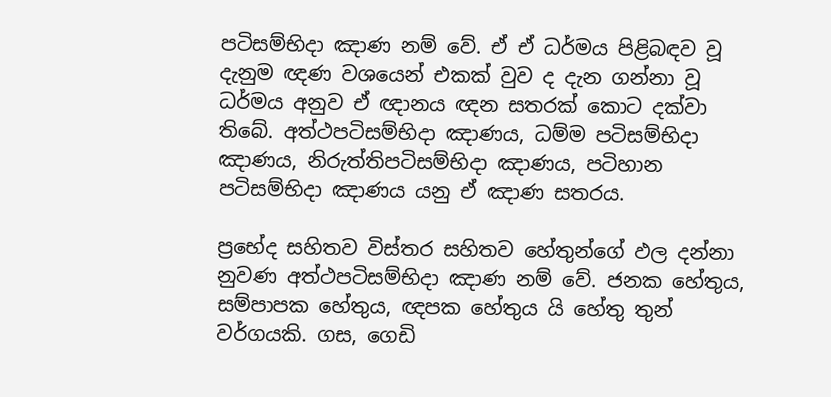පටිසම්භිදා ඤාණ නම් වේ. ඒ ඒ ධර්මය පිළිබඳව වූ දැනුම ඥණ වශයෙන් එකක් වුව ද දැන ගන්නා වූ ධර්මය අනුව ඒ ඥානය ඥන සතරක් කොට දක්වා තිබේ. අත්ථපටිසම්භිදා ඤාණය, ධම්ම පටිසම්භිදා ඤාණය, නිරුත්තිපටිසම්භිදා ඤාණය, පටිහාන පටිසම්භිදා ඤාණය යනු ඒ ඤාණ සතරය.

ප්‍රභේද සහිතව විස්තර සහිතව හේතුන්ගේ ඵල දන්නා නුවණ අත්ථපටිසම්භිදා ඤාණ නම් වේ. ජනක හේතුය, සම්පාපක හේතුය, ඥපක හේතුය යි හේතු තුන් වර්ගයකි. ගස, ගෙඩි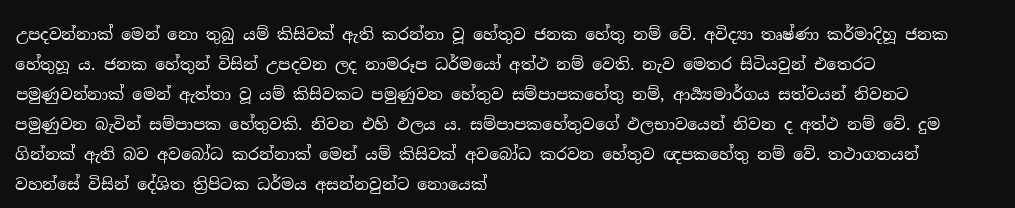උපදවන්නාක් මෙන් නො තුබු යම් කිසිවක් ඇති කරන්නා වූ හේතුව ජනක හේතු නම් වේ. අවිද්‍යා තෘෂ්ණා කර්මාදිහූ ජනක හේතුහූ ය. ජනක හේතුන් විසින් උපදවන ලද නාමරූප ධර්මයෝ අත්ථ නම් වෙති. නැව මෙතර සිටියවුන් එතෙරට පමුණුවන්නාක් මෙන් ඇත්තා වූ යම් කිසිවකට පමුණුවන හේතුව සම්පාපකහේතු නම්, ආර්‍ය්‍යමාර්ගය සත්වයන් නිවනට පමුණුවන බැවින් සම්පාපක හේතුවකි. නිවන එහි ඵලය ය. සම්පාපකහේතුවගේ ඵලභාවයෙන් නිවන ද අත්ථ නම් වේ. දුම ගින්නක් ඇති බව අවබෝධ කරන්නාක් මෙන් යම් කිසිවක් අවබෝධ කරවන හේතුව ඥපකහේතු නම් වේ. තථාගතයන් වහන්සේ විසින් දේශිත ත්‍රිපිටක ධර්මය අසන්නවුන්ට නොයෙක්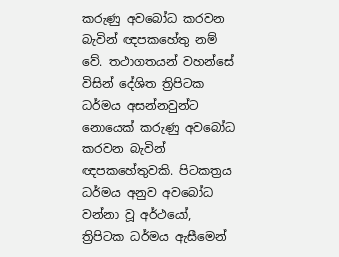කරුණු අවබෝධ කරවන බැවින් ඥපකහේතු නම් වේ. තථාගතයන් වහන්සේ විසින් දේශිත ත්‍රිපිටක ධර්මය අසන්නවුන්ට නොයෙක් කරුණු අවබෝධ කරවන බැවින් ඥපකහේතුවකි. පිටකත්‍රය ධර්මය අනුව අවබෝධ වන්නා වූ අර්ථයෝ, ත්‍රිපිටක ධර්මය ඇසීමෙන්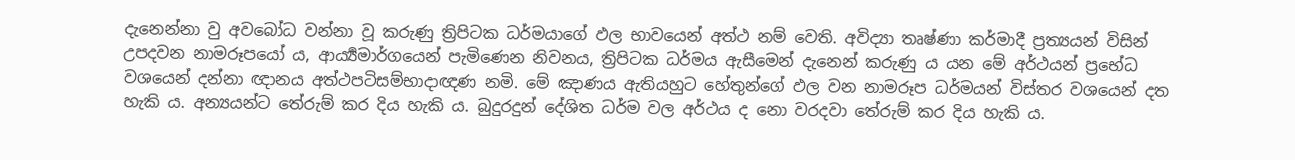දැනෙන්නා වු අවබෝධ වන්නා වූ කරුණු ත්‍රිපිටක ධර්මයාගේ ඵල භාවයෙන් අත්ථ නම් වෙති. අවිද්‍යා තෘෂ්ණා කර්මාදී ප්‍රත්‍යයන් විසින් උපදවන නාමරූපයෝ ය, ආර්‍ය්‍යමාර්ගයෙන් පැමිණෙන නිවනය, ත්‍රිපිටක ධර්මය ඇසීමෙන් දැනෙන් කරුණු ය යන මේ අර්ථයන් ප්‍රභේධ වශයෙන් දන්නා ඥානය අත්ථපටිසම්භාදාඥණ නමි. මේ ඤාණය ඇතියහුට හේතුන්ගේ ඵල වන නාමරූප ධර්මයන් විස්තර වශයෙන් දත හැකි ය. අන්‍යයන්ට තේරුම් කර දිය හැකි ය. බුදුරදුන් දේශිත ධර්ම වල අර්ථය ද නො වරදවා තේරුම් කර දිය හැකි ය.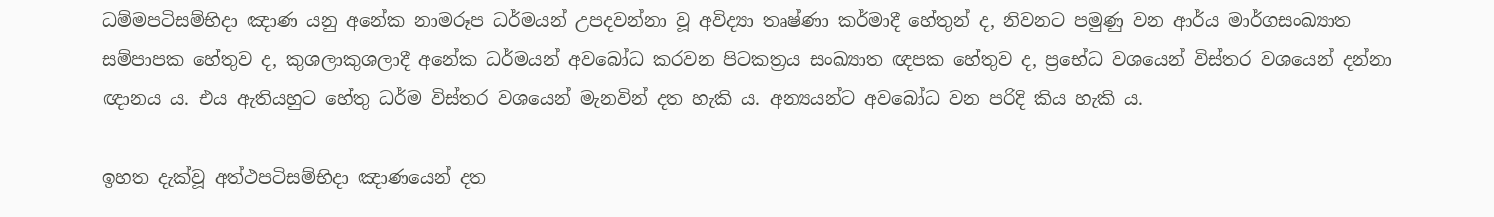ධම්මපටිසම්භිදා ඤාණ යනු අනේක නාමරූප ධර්මයන් උපදවන්නා වූ අවිද්‍යා තෘෂ්ණා කර්මාදී හේතුන් ද, නිවනට පමුණු වන ආර්ය මාර්ගසංඛ්‍යාත සම්පාපක හේතුව ද, කුශලාකුශලාදී අනේක ධර්මයන් අවබෝධ කරවන පිටකත්‍රය සංඛ්‍යාත ඥපක හේතුව ද, ප්‍රභේධ වශයෙන් විස්තර වශයෙන් දන්නා ඥානය ය. එය ඇතියහුට හේතු ධර්ම විස්තර වශයෙන් මැනවින් දත හැකි ය. අන්‍යයන්ට අවබෝධ වන පරිදි කිය හැකි ය.

ඉහත දැක්වූ අත්ථපටිසම්භිදා ඤාණයෙන් දත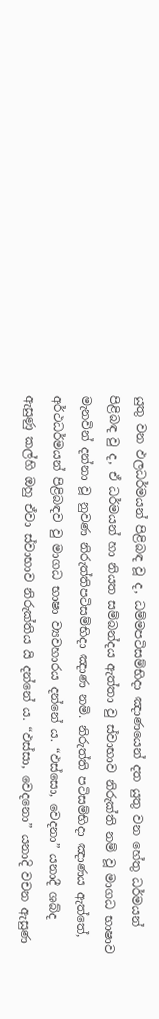යුතු වන ඵලධර්මයන් පිළිබඳ වූ ද, ධම්මපටිසම්භිදා ඤාණයෙන් දත යුතු වන හේතු ධර්මයන් පිළිබඳ වු ද, ඒ ධර්මයන් හා නියත සම්බන්දය ඇත්තා වු ස්වාභාව නිරුක්ති නම් වූ මාගධ භාෂාව මැනවින් දන්නා වූ නුවණ නිරුත්තිපටිසම්භිදා ඤාණ නමි. නිරුත්ති පටිසම්භිදා ඤාණය ඇත්තේ, අර්ථධර්මයන් පිළිබඳව වු මාගධ භාෂා ව්‍යවහාරය දන්නේ ය. “ඵස්සො, වෙදනා” යනාදී ශබ්ද ඇසුණු කල්හි ඔහු ඒවා ස්වාභාව නිරුක්තිය යි දන්නේ ය. “ඵස්සා, වෙදනො” යනාදි වචන ඇසුණ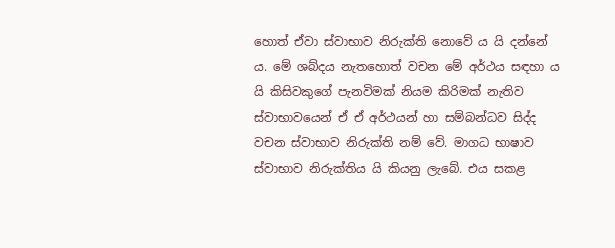හොත් ඒවා ස්වාභාව නිරුක්ති නොවේ ය යි දන්නේ ය. මේ ශබ්දය නැතහොත් වචන මේ අර්ථය සඳහා ය යි කිසිවකුගේ පැනවිමක් නියම කිරිමක් නැතිව ස්වාභාවයෙන් ඒ ඒ අර්ථයන් හා සම්බන්ධව සිද්ද වචන ස්වාභාව නිරුක්ති නම් වේ. මාගධ භාෂාව ස්වාභාව නිරුක්තිය යි කියනු ලැබේ. එය සකළ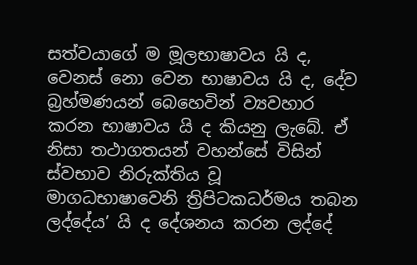සත්වයාගේ ම මූලභාෂාවය යි ද, වෙනස් නො වෙන භාෂාවය යි ද, දේව බ්‍රහ්මණයන් බෙහෙවින් ව්‍යවහාර කරන භාෂාවය යි ද කියනු ලැබේ. ඒ නිසා තථාගතයන් වහන්සේ විසින් ස්වභාව නිරුක්තිය වූ මාගධභාෂාවෙනි ත්‍රිපිටකධර්මය තබන ලද්දේය’ යි ද දේශනය කරන ලද්දේ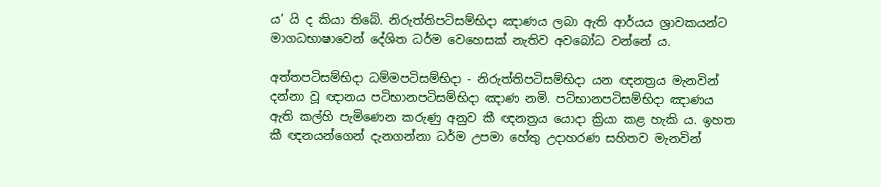ය’ යි ද කියා තිබේ. නිරුත්තිපටිසම්භිදා ඤාණය ලබා ඇති ආර්යය ශ්‍රාවකයන්ට මාගධභාෂාවෙන් දේශිත ධර්ම වෙහෙසක් නැතිව අවබෝධ වන්නේ ය.

අත්තපටිසම්භිදා ධම්මපටිසම්භිදා - නිරුත්තිපටිසම්භිදා යන ඥනත්‍රය මැනවින් දන්නා වූ ඥානය පටිභානපටිසම්භිදා ඤාණ නමි. පටිභානපටිසම්භිදා ඤාණය ඇති කල්හි පැමිණෙන කරුණු අනුව කී ඥනත්‍රය යොදා ක්‍රියා කළ හැකි ය. ඉහත කී ඥනයන්ගෙන් දැනගන්නා ධර්ම උපමා හේතු උදාහරණ සහිතව මැනවින්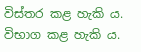විස්තර කළ හැකි ය. විභාග කළ හැකි ය.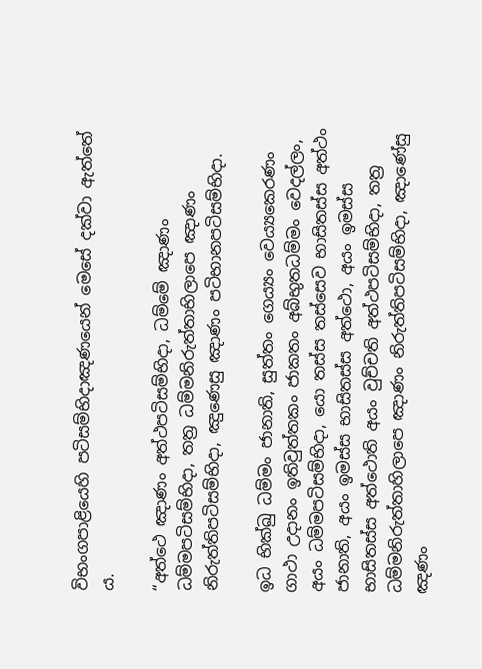විභංගපාළියෙහි පටිසම්භිදාඤණයෙන් මෙසේ දක්වා ඇත්තේ ය.

“අත්ථෙ ඤාණං අත්ථපටිසම්භිදා, ධම්මේ ඤාණං ධම්මපටිසම්භිදා, තත්‍ර ධම්මනිරුත්තාභිලාපෙ ඤාණං නිරුත්තිපටිසම්භිදා, ඤුණෙසු ඤාණං පටිභානපටිසම්භිදා.

ඉධ භික්ඛු ධම්මං ජානාති, සුත්තං ගෙය්‍යං වෙය්‍යකෙරණං ගාථා උදානං ඉතිවුත්තකං ජාකතං අබ්භුතධම්මං වෙදල්ලං, අයං ධම්මපටිසම්භිදා, යො තස්ස තස්සෙව භාසිතස්ස අත්ථං ජානාති, අයං ඉමස්ස භාසිතස්ස අත්ථො, අයං ඉමස්ස භාසිතස්ස අත්ථොති අයං වුච්චති අත්ථපටිසම්භිදා, තත්‍ර ධම්මනිරුත්තාහිලාපෙ ඤාණං නිරුත්තිපටිසම්භිදා, ඤාණේසු ඤණං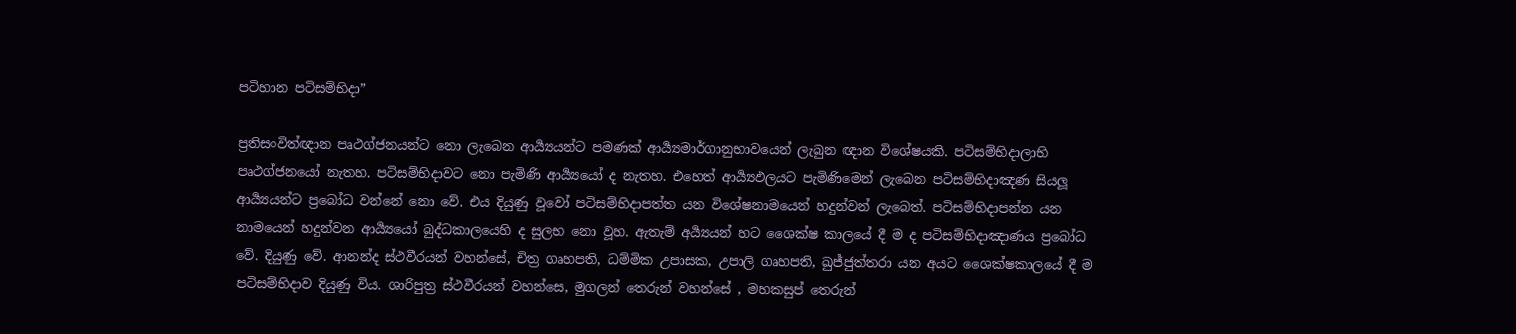පටිහාන පටිසම්භිදා”

ප්‍රතිසංවිත්ඥාන පෘථග්ජනයන්ට නො ලැබෙන ආර්‍ය්‍යයන්ට පමණක් ආර්‍ය්‍යමාර්ගානුභාවයෙන් ලැබුන ඥාන විශේෂයකි. පටිසම්භිදාලාභි පෘථග්ජනයෝ නැතහ. පටිසම්භිදාවට නො පැමිණි ආර්‍ය්‍යයෝ ද නැතහ. එහෙත් ආර්‍ය්‍යඵලයට පැමිණිමෙන් ලැබෙන පටිසම්භිදාඤණ සියලූ ආර්‍ය්‍යයන්ට ප්‍රබෝධ වන්නේ නො වේ. එය දියුණු වූවෝ පටිසම්භිදාපත්ත යන විශේෂනාමයෙන් හදුන්වන් ලැබෙත්. පටිසම්භිදාපන්න යන නාමයෙන් හදුන්වන ආර්‍ය්‍යයෝ බුද්ධකාලයෙහි ද සුලභ නො වූහ. ඇතැම් අර්‍ය්‍යයන් හට ශෛක්ෂ කාලයේ දී ම ද පටිසම්භිදාඤාණය ප්‍රබෝධ වේ. දියුණු වේ. ආනන්ද ස්ථවීරයන් වහන්සේ, චිත්‍ර ගෘහපති, ධම්මික උපාසක, උපාලි ගෘහපති, ඛුජ්ජුත්තරා යන අයට ශෛක්ෂකාලයේ දී ම පටිසම්භිදාව දියුණු විය. ශාරිපුත්‍ර ස්ථවීරයන් වහන්සෙ, මුගලන් තෙරුන් වහන්සේ , මහකසුප් තෙරුන්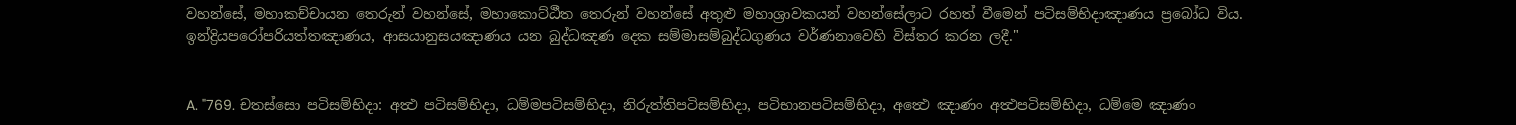වහන්සේ, මහාකච්චායන තෙරුන් වහන්සේ, මහාකොට්ඨීත තෙරුන් වහන්සේ අතුළු මහාශ්‍රාවකයන් වහන්සේලාට රහත් වීමෙන් පටිසම්භිදාඤාණය ප්‍රබෝධ විය. ඉන්ද්‍රියපරෝපරියත්තඤාණය, ආසයානුසයඤාණය යන බුද්ධඤණ දෙක සම්මාසම්බුද්ධගුණය වර්ණනාවෙහි විස්තර කරන ලදී."


A. "769. චතස්සො පටිසම්භිදා: අත්‍ථ පටිසම්භිදා, ධම්මපටිසම්භිදා, නිරුත්තිපටිසම්භිදා, පටිභානපටිසම්භිදා, අත්‍ථෙ ඤාණං අත්‍ථපටිසම්භිදා, ධම්මෙ ඤාණං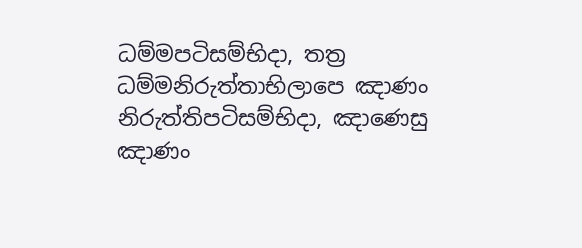ධම්මපටිසම්භිදා, තත්‍ර ධම්මනිරුත්තාභිලාපෙ ඤාණං නිරුත්තිපටිසම්භිදා, ඤාණෙසු ඤාණං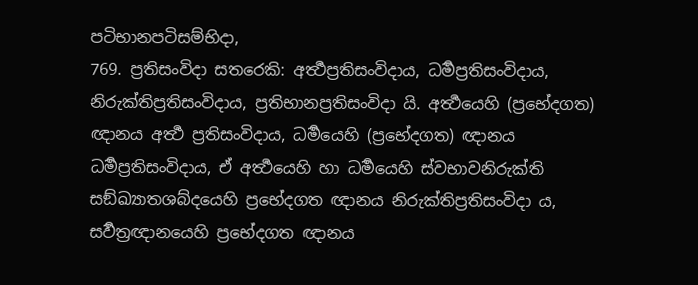පටිභානපටිසම්භිදා,
769. ප්‍රතිසංවිදා සතරෙකි: අර්‍ත්‍ථප්‍රතිසංවිදාය, ධර්‍මප්‍රතිසංවිදාය, නිරුක්තිප්‍රතිසංවිදාය, ප්‍රතිභානප්‍රතිසංවිදා යි. අර්‍ත්‍ථයෙහි (ප්‍රභේදගත) ඥානය අර්‍ත්‍ථ ප්‍රතිසංවිදාය, ධර්‍මයෙහි (ප්‍රභේදගත) ඥානය ධර්‍මප්‍රතිසංවිදාය, ඒ අර්‍ත්‍ථයෙහි හා ධර්‍මයෙහි ස්වභාවනිරුක්ති සඞ්ඛ්‍යාතශබ්දයෙහි ප්‍රභේදගත ඥානය නිරුක්තිප්‍රතිසංවිදා ය, සර්‍වත්‍රඥානයෙහි ප්‍රභේදගත ඥානය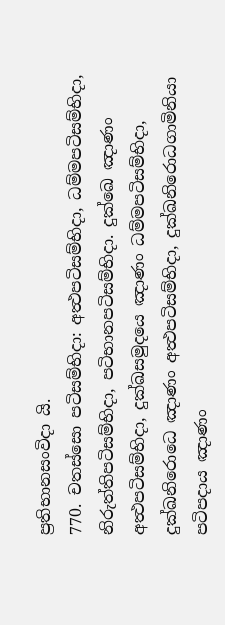ප්‍රතිභානසංවිදා යි.
770. චතස්සො පටිසම්භිදා: අත්‍ථපටිසම්භිදා, ධම්මපටිසම්භිදා, නිරුත්තිපටිසම්භිදා, පටිභානපටිසම්භිදා. දුක්ඛෙ ඤාණං අත්‍ථපටිසම්භිදා, දුක්ඛසමුදයෙ ඤාණං ධම්මපටිසම්භිදා, දුක්ඛනිරොධෙ ඤාණං අත්‍ථපටිසම්භිදා, දුක්ඛනිරොධගාමිනියා පටිපදාය ඤාණං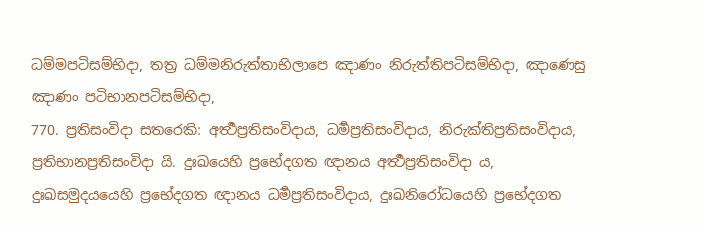ධම්මපටිසම්භිදා, තත්‍ර ධම්මනිරුත්තාභිලාපෙ ඤාණං නිරුත්තිපටිසම්භිදා, ඤාණෙසු ඤාණං පටිභානපටිසම්භිදා,
770. ප්‍රතිසංවිදා සතරෙකි: අර්‍ත්‍ථප්‍රතිසංවිදාය, ධර්‍මප්‍රතිසංවිදාය, නිරුක්තිප්‍රතිසංවිදාය, ප්‍රතිභානප්‍රතිසංවිදා යි. දුඃඛයෙහි ප්‍රභේදගත ඥානය අර්‍ත්‍ථප්‍රතිසංවිදා ය, දුඃඛසමුදයයෙහි ප්‍රභේදගත ඥානය ධර්‍මප්‍රතිසංවිදාය, දුඃඛනිරෝධයෙහි ප්‍රභේදගත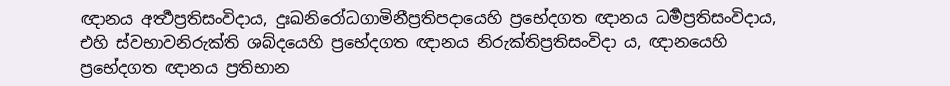ඥානය අර්‍ත්‍ථප්‍රතිසංවිදාය, දුඃඛනිරෝධගාමිනීප්‍රතිපදායෙහි ප්‍රභේදගත ඥානය ධර්‍මප්‍රතිසංවිදාය, එහි ස්වභාවනිරුක්ති ශබ්දයෙහි ප්‍රභේදගත ඥානය නිරුක්තිප්‍රතිසංවිදා ය, ඥානයෙහි ප්‍රභේදගත ඥානය ප්‍රතිභාන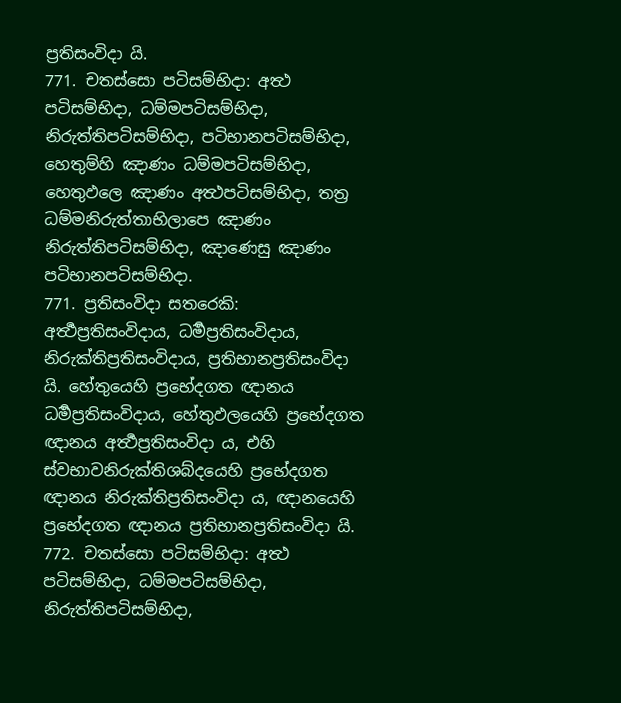ප්‍රතිසංවිදා යි.
771. චතස්සො පටිසම්භිදා: අත්‍ථ පටිසම්භිදා, ධම්මපටිසම්භිදා, නිරුත්තිපටිසම්භිදා, පටිභානපටිසම්භිදා, හෙතුම්හි ඤාණං ධම්මපටිසම්භිදා, හෙතුඵලෙ ඤාණං අත්‍ථපටිසම්භිදා, තත්‍ර ධම්මනිරුත්තාභිලාපෙ ඤාණං නිරුත්තිපටිසම්භිදා, ඤාණෙසු ඤාණං පටිභානපටිසම්භිදා.
771. ප්‍රතිසංවිදා සතරෙකි: අර්‍ත්‍ථප්‍රතිසංවිදාය, ධර්‍මප්‍රතිසංවිදාය, නිරුක්තිප්‍රතිසංවිදාය, ප්‍රතිභානප්‍රතිසංවිදා යි. හේතුයෙහි ප්‍රභේදගත ඥානය ධර්‍මප්‍රතිසංවිදාය, හේතුඵලයෙහි ප්‍රභේදගත ඥානය අර්‍ත්‍ථප්‍රතිසංවිදා ය, එහි ස්වභාවනිරුක්තිශබ්දයෙහි ප්‍රභේදගත ඥානය නිරුක්තිප්‍රතිසංවිදා ය, ඥානයෙහි ප්‍රභේදගත ඥානය ප්‍රතිභානප්‍රතිසංවිදා යි.
772. චතස්සො පටිසම්භිදා: අත්‍ථ පටිසම්භිදා, ධම්මපටිසම්භිදා, නිරුත්තිපටිසම්භිදා,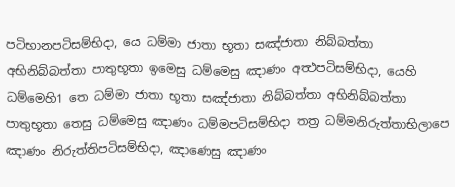පටිභානපටිසම්භිදා, යෙ ධම්මා ජාතා භූතා සඤ්ජාතා නිබ්බත්තා අභිනිබ්බත්තා පාතුභූතා ඉමෙසු ධම්මෙසු ඤාණං අත්‍ථපටිසම්භිදා, යෙහි ධම්මෙහි1 තෙ ධම්මා ජාතා භූතා සඤ්ජාතා නිබ්බත්තා අභිනිබ්බත්තා පාතුභූතා තෙසු ධම්මෙසු ඤාණං ධම්මපටිසම්භිදා තත්‍ර ධම්මනිරුත්තාභිලාපෙ ඤාණං නිරුත්තිපටිසම්භිදා, ඤාණෙසු ඤාණං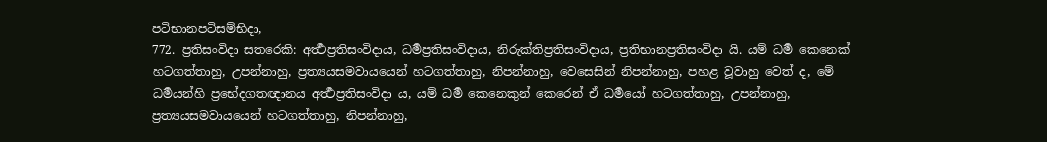පටිභානපටිසම්භිදා,
772. ප්‍රතිසංවිදා සතරෙකි: අර්‍ත්‍ථප්‍රතිසංවිදාය, ධර්‍මප්‍රතිසංවිදාය, නිරුක්තිප්‍රතිසංවිදාය, ප්‍රතිභානප්‍රතිසංවිදා යි. යම් ධර්‍ම කෙනෙක් හටගත්තාහු, උපන්නාහු, ප්‍රත්‍යයසමවායයෙන් හටගත්තාහු, නිපන්නාහු, වෙසෙසින් නිපන්නාහු, පහළ වූවාහු වෙත් ද, මේ ධර්‍මයන්හි ප්‍රභේදගතඥානය අර්‍ත්‍ථප්‍රතිසංවිදා ය, යම් ධර්‍ම කෙනෙකුන් කෙරෙන් ඒ ධර්‍මයෝ හටගත්තාහු, උපන්නාහු, ප්‍රත්‍යයසමවායයෙන් හටගත්තාහු, නිපන්නාහු,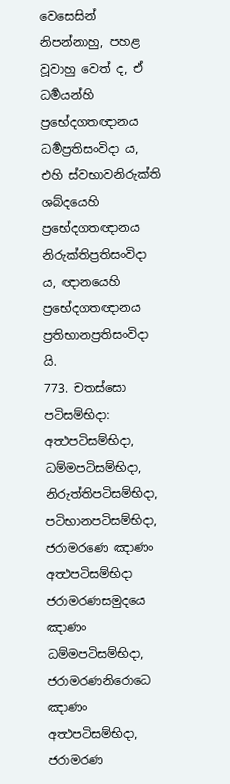වෙසෙසින් නිපන්නාහු, පහළ වූවාහු වෙත් ද, ඒ ධර්‍මයන්හි ප්‍රභේදගතඥානය ධර්‍මප්‍රතිසංවිදා ය, එහි ස්වභාවනිරුක්ති ශබ්දයෙහි ප්‍රභේදගතඥානය නිරුක්තිප්‍රතිසංවිදා ය, ඥානයෙහි ප්‍රභේදගතඥානය ප්‍රතිභානප්‍රතිසංවිදා යි.
773. චතස්සො පටිසම්භිදා: අත්‍ථපටිසම්භිදා, ධම්මපටිසම්භිදා, නිරුත්තිපටිසම්භිදා, පටිභානපටිසම්භිදා, ජරාමරණෙ ඤාණං අත්‍ථපටිසම්භිදා ජරාමරණසමුදයෙ ඤාණං ධම්මපටිසම්භිදා, ජරාමරණනිරොධෙ ඤාණං අත්‍ථපටිසම්භිදා, ජරාමරණ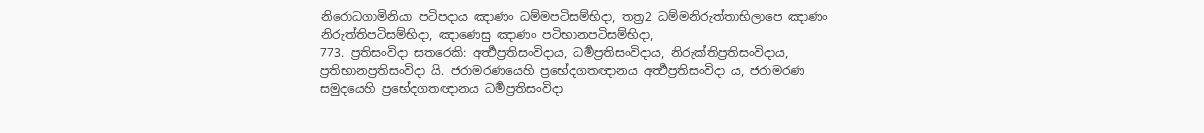නිරොධගාමිනියා පටිපදාය ඤාණං ධම්මපටිසම්භිදා, තත්‍ර2 ධම්මනිරුත්තාභිලාපෙ ඤාණං නිරුත්තිපටිසම්භිදා, ඤාණෙසු ඤාණං පටිභානපටිසම්භිදා,
773. ප්‍රතිසංවිදා සතරෙකි: අර්‍ත්‍ථප්‍රතිසංවිදාය, ධර්‍මප්‍රතිසංවිදාය, නිරුක්තිප්‍රතිසංවිදාය, ප්‍රතිභානප්‍රතිසංවිදා යි. ජරාමරණයෙහි ප්‍රභේදගතඥානය අර්‍ත්‍ථප්‍රතිසංවිදා ය, ජරාමරණ සමුදයෙහි ප්‍රභේදගතඥානය ධර්‍මප්‍රතිසංවිදා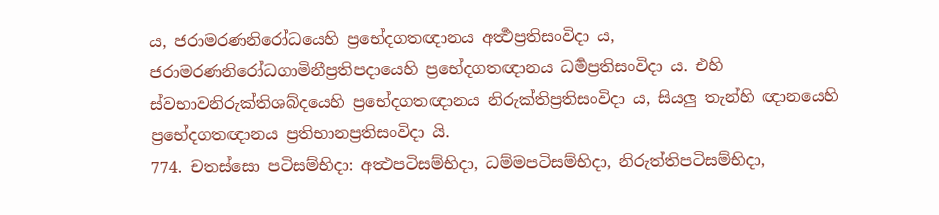ය, ජරාමරණනිරෝධයෙහි ප්‍රභේදගතඥානය අර්‍ත්‍ථප්‍රතිසංවිදා ය, ජරාමරණනිරෝධගාමිනීප්‍රතිපදායෙහි ප්‍රභේදගතඥානය ධර්‍මප්‍රතිසංවිදා ය. එහි ස්වභාවනිරුක්තිශබ්දයෙහි ප්‍රභේදගතඥානය නිරුක්තිප්‍රතිසංවිදා ය, සියලු තැන්හි ඥානයෙහි ප්‍රභේදගතඥානය ප්‍රතිභානප්‍රතිසංවිදා යි.
774. චතස්සො පටිසම්භිදා: අත්‍ථපටිසම්භිදා, ධම්මපටිසම්භිදා, නිරුත්තිපටිසම්භිදා,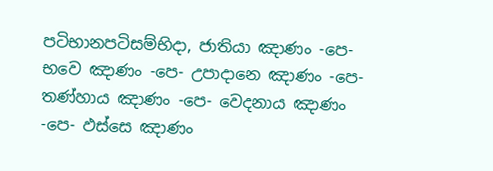පටිභානපටිසම්භිදා, ජාතියා ඤාණං -පෙ- භවෙ ඤාණං -පෙ- උපාදානෙ ඤාණං -පෙ- තණ්හාය ඤාණං -පෙ- වෙදනාය ඤාණං -පෙ- ඵස්සෙ ඤාණං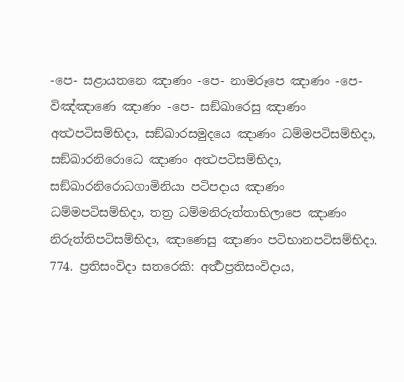-පෙ- සළායතනෙ ඤාණං -පෙ- නාමරූපෙ ඤාණං -පෙ- විඤ්ඤාණෙ ඤාණං -පෙ- සඞ්ඛාරෙසු ඤාණං අත්‍ථපටිසම්භිදා, සඞ්ඛාරසමුදයෙ ඤාණං ධම්මපටිසම්භිදා, සඞ්ඛාරනිරොධෙ ඤාණං අත්‍ථපටිසම්භිදා, සඞ්ඛාරනිරොධගාමිනියා පටිපදාය ඤාණං ධම්මපටිසම්භිදා, තත්‍ර ධම්මනිරුත්තාභිලාපෙ ඤාණං නිරුත්තිපටිසම්භිදා, ඤාණෙසු ඤාණං පටිභානපටිසම්භිදා.
774. ප්‍රතිසංවිදා සතරෙකි: අර්‍ත්‍ථප්‍රතිසංවිදාය,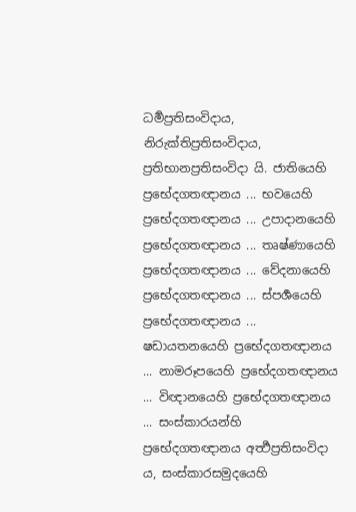ධර්‍මප්‍රතිසංවිදාය, නිරුක්තිප්‍රතිසංවිදාය, ප්‍රතිභානප්‍රතිසංවිදා යි. ජාතියෙහි ප්‍රභේදගතඥානය ... භවයෙහි ප්‍රභේදගතඥානය ... උපාදානයෙහි ප්‍රභේදගතඥානය ... තෘෂ්ණායෙහි ප්‍රභේදගතඥානය ... වේදනායෙහි ප්‍රභේදගතඥානය ... ස්පර්‍ශයෙහි ප්‍රභේදගතඥානය ... ෂඩායතනයෙහි ප්‍රභේදගතඥානය ... නාමරූපයෙහි ප්‍රභේදගතඥානය ... විඥානයෙහි ප්‍රභේදගතඥානය ... සංස්කාරයන්හි ප්‍රභේදගතඥානය අර්‍ත්‍ථප්‍රතිසංවිදා ය, සංස්කාරසමුදයෙහි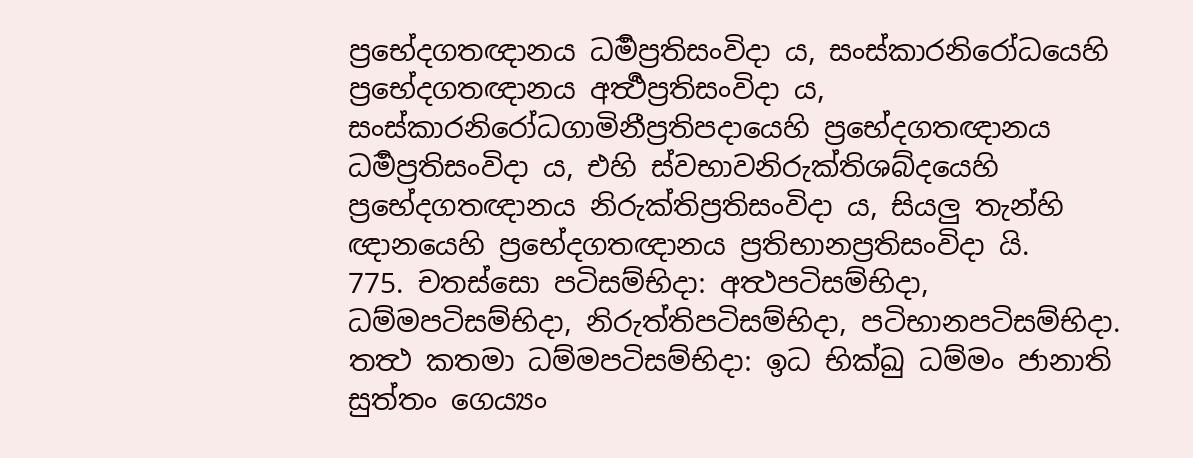ප්‍රභේදගතඥානය ධර්‍මප්‍රතිසංවිදා ය, සංස්කාරනිරෝධයෙහි ප්‍රභේදගතඥානය අර්‍ත්‍ථප්‍රතිසංවිදා ය, සංස්කාරනිරෝධගාමිනීප්‍රතිපදායෙහි ප්‍රභේදගතඥානය ධර්‍මප්‍රතිසංවිදා ය, එහි ස්වභාවනිරුක්තිශබ්දයෙහි ප්‍රභේදගතඥානය නිරුක්තිප්‍රතිසංවිදා ය, සියලු තැන්හි ඥානයෙහි ප්‍රභේදගතඥානය ප්‍රතිභානප්‍රතිසංවිදා යි.
775. චතස්සො පටිසම්භිදා: අත්‍ථපටිසම්භිදා, ධම්මපටිසම්භිදා, නිරුත්තිපටිසම්භිදා, පටිභානපටිසම්භිදා. තත්‍ථ කතමා ධම්මපටිසම්භිදා: ඉධ භික්ඛු ධම්මං ජානාති සුත්තං ගෙය්‍යං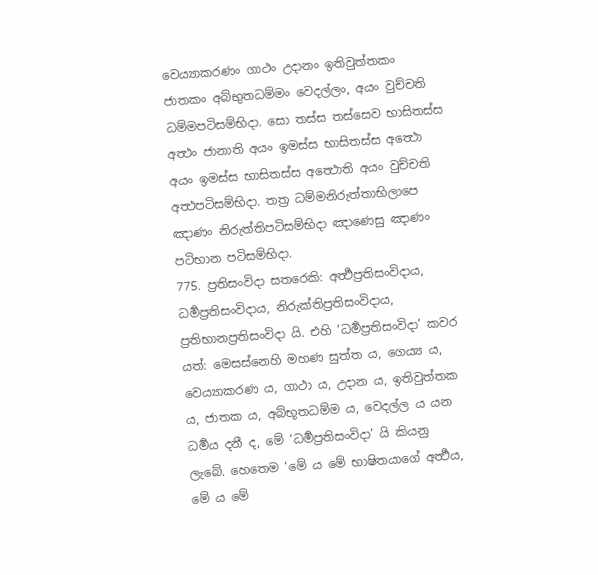වෙය්‍යාකරණං ගාථං උදානං ඉතිවුත්තකං ජාතකං අබ්භුතධම්මං වෙදල්ලං, අයං වුච්චති ධම්මපටිසම්භිදා. සො තස්ස තස්සෙව භාසිතස්ස අත්‍ථං ජානාති අයං ඉමස්ස භාසිතස්ස අත්‍ථො අයං ඉමස්ස භාසිතස්ස අත්‍ථොති අයං වුච්චති අත්‍ථපටිසම්භිදා. තත්‍ර ධම්මනිරුත්තාභිලාපෙ ඤාණං නිරුත්තිපටිසම්භිදා ඤාණෙසු ඤාණං පටිභාන පටිසම්භිදා.
775. ප්‍රතිසංවිදා සතරෙකි: අර්‍ත්‍ථප්‍රතිසංවිදාය, ධර්‍මප්‍රතිසංවිදාය, නිරුක්තිප්‍රතිසංවිදාය, ප්‍රතිභානප්‍රතිසංවිදා යි. එහි ‘ධර්‍මප්‍රතිසංවිදා’ කවර යත්: මෙසස්නෙහි මහණ සුත්ත ය, ගෙය්‍ය ය, වෙය්‍යාකරණ ය, ගාථා ය, උදාන ය, ඉතිවුත්තක ය, ජාතක ය, අබ්භූතධම්ම ය, වෙදල්ල ය යන ධර්‍මය දනී ද, මේ ‘ධර්‍මප්‍රතිසංවිදා’ යි කියනු ලැබේ. හෙතෙම ‘මේ ය මේ භාෂිතයාගේ අර්‍ත්‍ථය, මේ ය මේ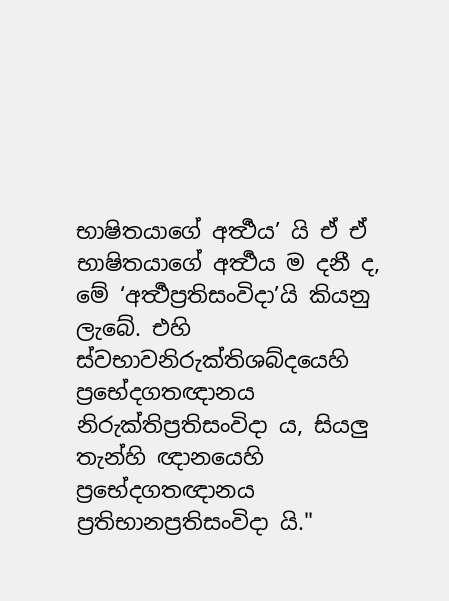භාෂිතයාගේ අර්‍ත්‍ථය’ යි ඒ ඒ භාෂිතයාගේ අර්‍ත්‍ථය ම දනී ද, මේ ‘අර්‍ත්‍ථප්‍රතිසංවිදා’යි කියනු ලැබේ. එහි ස්වභාවනිරුක්තිශබ්දයෙහි ප්‍රභේදගතඥානය නිරුක්තිප්‍රතිසංවිදා ය, සියලු තැන්හි ඥානයෙහි ප්‍රභේදගතඥානය ප්‍රතිභානප්‍රතිසංවිදා යි."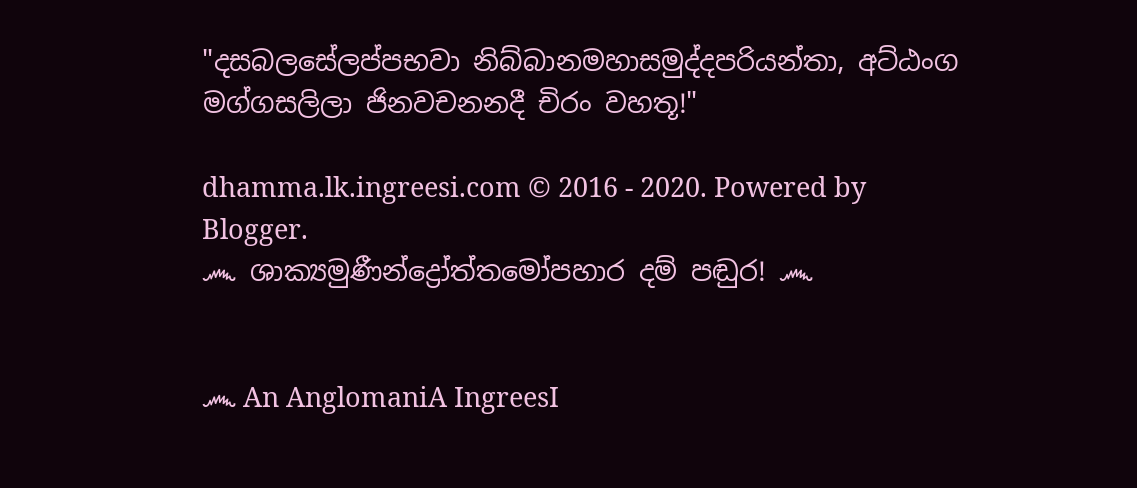"දසබලසේලප්පභවා නිබ්බානමහාසමුද්දපරියන්තා, අට්ඨංග මග්ගසලිලා ජිනවචනනදී චිරං වහතූ!"

dhamma.lk.ingreesi.com © 2016 - 2020. Powered by Blogger.
෴ ශාක්‍යමුණීන්ද්‍රෝත්තමෝපහාර දම් පඬුර! ෴


෴ An AnglomaniA IngreesI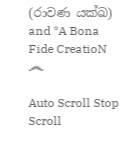(රාවණ යක්ඛ) and *A Bona Fide CreatioN ෴

Auto Scroll Stop Scroll